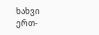ხახვი ერთ-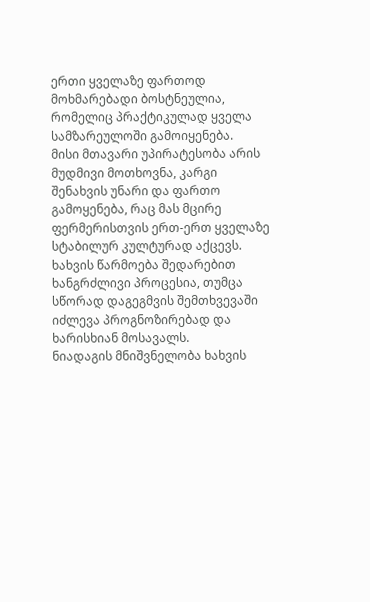ერთი ყველაზე ფართოდ მოხმარებადი ბოსტნეულია, რომელიც პრაქტიკულად ყველა სამზარეულოში გამოიყენება.
მისი მთავარი უპირატესობა არის მუდმივი მოთხოვნა, კარგი შენახვის უნარი და ფართო გამოყენება, რაც მას მცირე ფერმერისთვის ერთ-ერთ ყველაზე სტაბილურ კულტურად აქცევს.
ხახვის წარმოება შედარებით ხანგრძლივი პროცესია, თუმცა სწორად დაგეგმვის შემთხვევაში იძლევა პროგნოზირებად და ხარისხიან მოსავალს.
ნიადაგის მნიშვნელობა ხახვის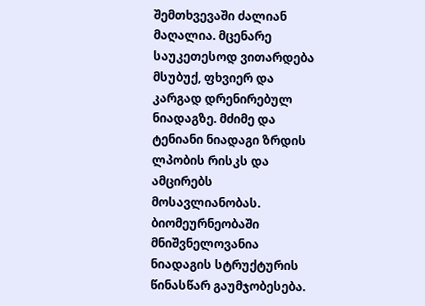შემთხვევაში ძალიან მაღალია. მცენარე საუკეთესოდ ვითარდება მსუბუქ, ფხვიერ და კარგად დრენირებულ ნიადაგზე. მძიმე და ტენიანი ნიადაგი ზრდის ლპობის რისკს და ამცირებს მოსავლიანობას. ბიომეურნეობაში მნიშვნელოვანია ნიადაგის სტრუქტურის წინასწარ გაუმჯობესება.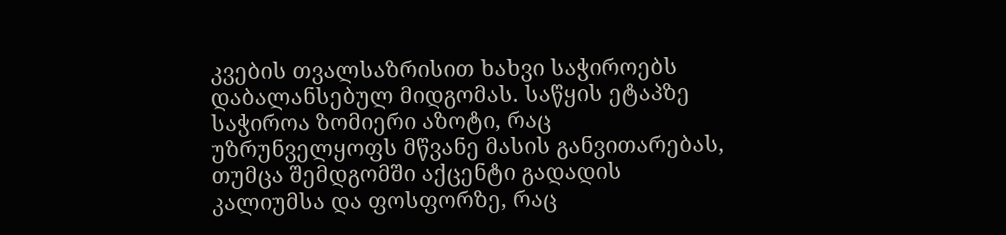კვების თვალსაზრისით ხახვი საჭიროებს დაბალანსებულ მიდგომას. საწყის ეტაპზე საჭიროა ზომიერი აზოტი, რაც უზრუნველყოფს მწვანე მასის განვითარებას, თუმცა შემდგომში აქცენტი გადადის კალიუმსა და ფოსფორზე, რაც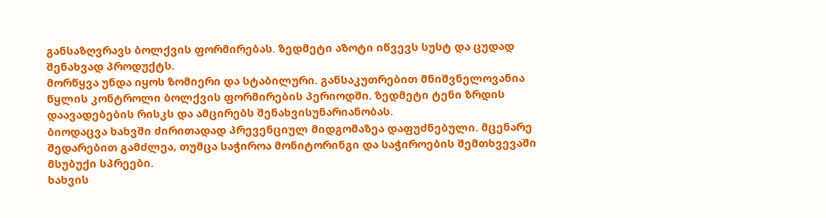განსაზღვრავს ბოლქვის ფორმირებას. ზედმეტი აზოტი იწვევს სუსტ და ცუდად შენახვად პროდუქტს.
მორწყვა უნდა იყოს ზომიერი და სტაბილური. განსაკუთრებით მნიშვნელოვანია წყლის კონტროლი ბოლქვის ფორმირების პერიოდში. ზედმეტი ტენი ზრდის დაავადებების რისკს და ამცირებს შენახვისუნარიანობას.
ბიოდაცვა ხახვში ძირითადად პრევენციულ მიდგომაზეა დაფუძნებული. მცენარე შედარებით გამძლეა, თუმცა საჭიროა მონიტორინგი და საჭიროების შემთხვევაში მსუბუქი სპრეები.
ხახვის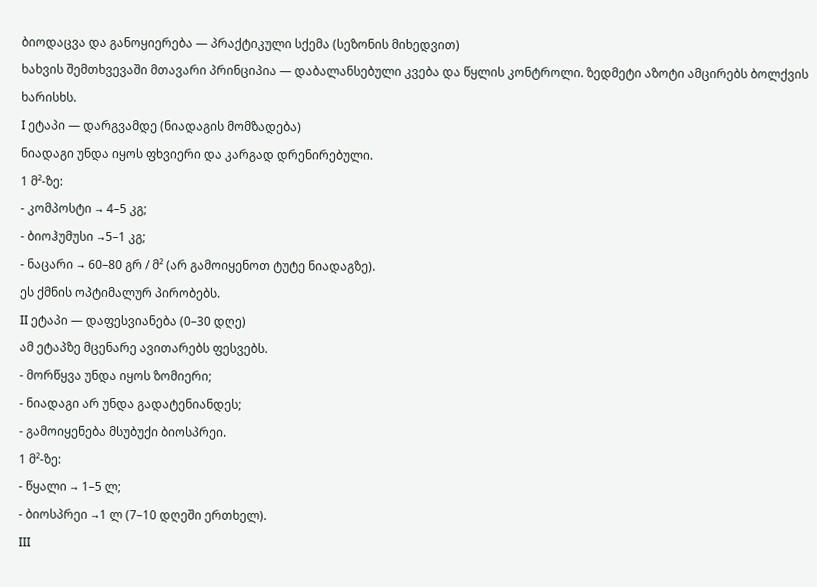ბიოდაცვა და განოყიერება — პრაქტიკული სქემა (სეზონის მიხედვით)
ხახვის შემთხვევაში მთავარი პრინციპია — დაბალანსებული კვება და წყლის კონტროლი. ზედმეტი აზოტი ამცირებს ბოლქვის ხარისხს.
I ეტაპი — დარგვამდე (ნიადაგის მომზადება)
ნიადაგი უნდა იყოს ფხვიერი და კარგად დრენირებული.
1 მ²-ზე:
- კომპოსტი → 4–5 კგ;
- ბიოჰუმუსი →5–1 კგ;
- ნაცარი → 60–80 გრ / მ² (არ გამოიყენოთ ტუტე ნიადაგზე).
ეს ქმნის ოპტიმალურ პირობებს.
II ეტაპი — დაფესვიანება (0–30 დღე)
ამ ეტაპზე მცენარე ავითარებს ფესვებს.
- მორწყვა უნდა იყოს ზომიერი;
- ნიადაგი არ უნდა გადატენიანდეს;
- გამოიყენება მსუბუქი ბიოსპრეი.
1 მ²-ზე:
- წყალი → 1–5 ლ;
- ბიოსპრეი →1 ლ (7–10 დღეში ერთხელ).
III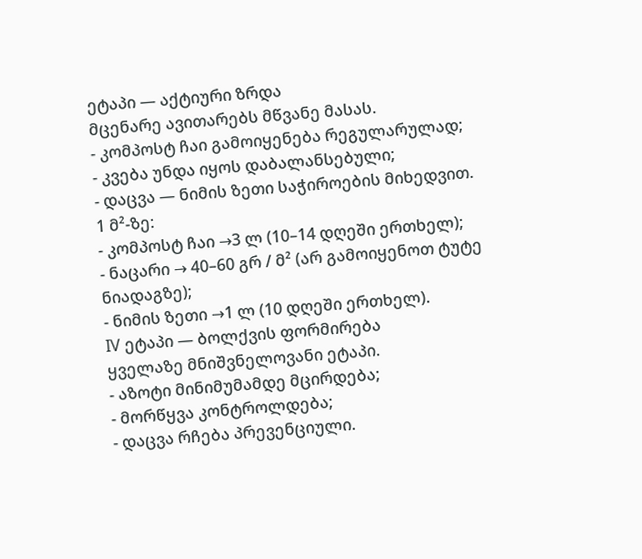ეტაპი — აქტიური ზრდა
მცენარე ავითარებს მწვანე მასას.
- კომპოსტ ჩაი გამოიყენება რეგულარულად;
- კვება უნდა იყოს დაბალანსებული;
- დაცვა — ნიმის ზეთი საჭიროების მიხედვით.
1 მ²-ზე:
- კომპოსტ ჩაი →3 ლ (10–14 დღეში ერთხელ);
- ნაცარი → 40–60 გრ / მ² (არ გამოიყენოთ ტუტე ნიადაგზე);
- ნიმის ზეთი →1 ლ (10 დღეში ერთხელ).
IV ეტაპი — ბოლქვის ფორმირება
ყველაზე მნიშვნელოვანი ეტაპი.
- აზოტი მინიმუმამდე მცირდება;
- მორწყვა კონტროლდება;
- დაცვა რჩება პრევენციული.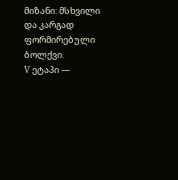მიზანი: მსხვილი და კარგად ფორმირებული ბოლქვი.
V ეტაპი —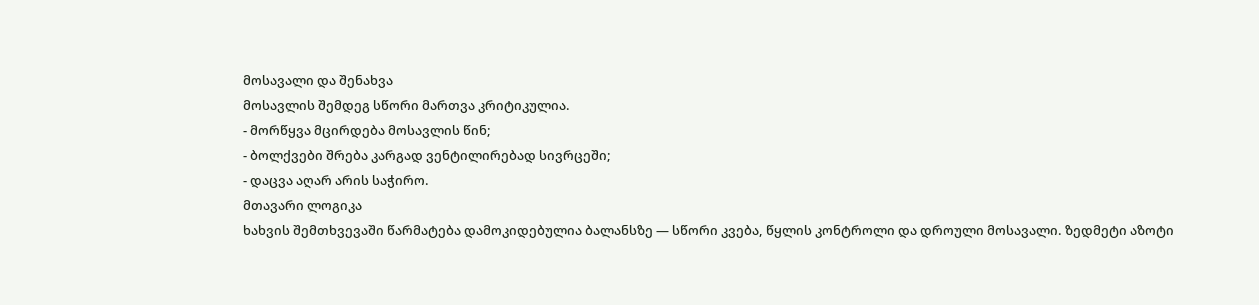მოსავალი და შენახვა
მოსავლის შემდეგ სწორი მართვა კრიტიკულია.
- მორწყვა მცირდება მოსავლის წინ;
- ბოლქვები შრება კარგად ვენტილირებად სივრცეში;
- დაცვა აღარ არის საჭირო.
მთავარი ლოგიკა
ხახვის შემთხვევაში წარმატება დამოკიდებულია ბალანსზე — სწორი კვება, წყლის კონტროლი და დროული მოსავალი. ზედმეტი აზოტი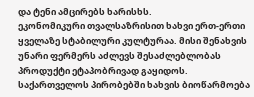და ტენი ამცირებს ხარისხს.
ეკონომიკური თვალსაზრისით ხახვი ერთ-ერთი ყველაზე სტაბილური კულტურაა. მისი შენახვის უნარი ფერმერს აძლევს შესაძლებლობას პროდუქტი ეტაპობრივად გაყიდოს.
საქართველოს პირობებში ხახვის ბიოწარმოება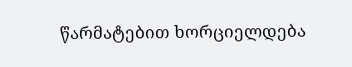წარმატებით ხორციელდება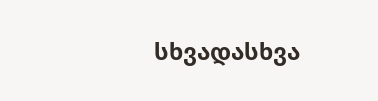სხვადასხვა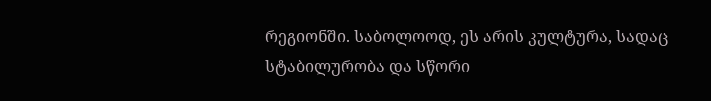რეგიონში. საბოლოოდ, ეს არის კულტურა, სადაც სტაბილურობა და სწორი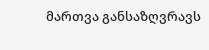მართვა განსაზღვრავს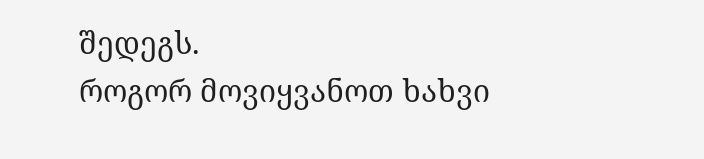შედეგს.
როგორ მოვიყვანოთ ხახვი